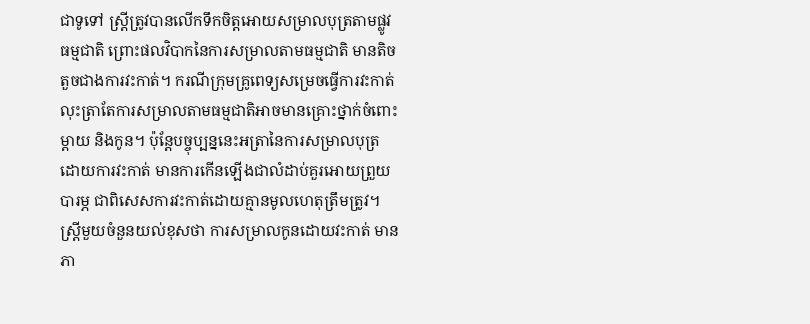ជាទូទៅ ស្ត្រីត្រូវបានលើកទឹកចិត្តអោយសម្រាលបុត្រតាមផ្លូវធម្មជាតិ ព្រោះផលវិបាកនៃការសម្រាលតាមធម្មជាតិ មានតិចតួចជាងការវះកាត់។ ករណីក្រុមគ្រូពេទ្យសម្រេចធ្វើការវះកាត់ លុះត្រាតែការសម្រាលតាមធម្មជាតិអាចមានគ្រោះថ្នាក់ចំពោះម្តាយ និងកូន។ ប៉ុន្តែបច្ចុប្បន្ននេះអត្រានៃការសម្រាលបុត្រដោយការវះកាត់ មានការកើនឡើងជាលំដាប់គួរអោយព្រួយបារម្ភ ជាពិសេសការវះកាត់ដោយគ្មានមូលហេតុត្រឹមត្រូវ។ ស្ត្រីមួយចំនួនយល់ខុសថា ការសម្រាលកូនដោយវះកាត់ មាន ភា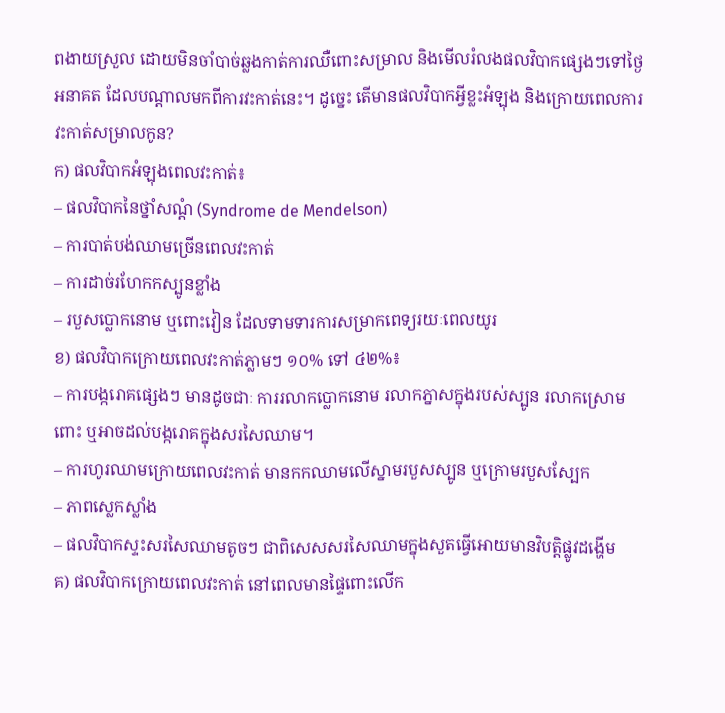ពងាយស្រួល ដោយមិនចាំបាច់ឆ្លងកាត់ការឈឺពោះសម្រាល និងមើលរំលងផលវិបាកផ្សេងៗទៅថ្ងៃអនាគត ដែលបណ្តាលមកពីការវះកាត់នេះ។ ដូច្នេះ តើមានផលវិបាកអ្វីខ្លះអំឡុង និងក្រោយពេលការវះកាត់សម្រាលកូន?
ក) ផលវិបាកអំឡុងពេលវះកាត់៖
– ផលវិបាកនៃថ្នាំសណ្តំ (Syndrome de Mendelson)
– ការបាត់បង់ឈាមច្រើនពេលវះកាត់
– ការដាច់រហែកកស្បូនខ្លាំង
– របួសប្លោកនោម ឬពោះវៀន ដែលទាមទារការសម្រាកពេទ្យរយៈពេលយូរ
ខ) ផលវិបាកក្រោយពេលវះកាត់ភ្លាមៗ ១០% ទៅ ៤២%៖
– ការបង្ករោគផ្សេងៗ មានដូចជាៈ ការរលាកប្លោកនោម រលាកភ្នាសក្នុងរបស់ស្បូន រលាកស្រោមពោះ ឬអាចដល់បង្ករោគក្នុងសរសៃឈាម។
– ការហូរឈាមក្រោយពេលវះកាត់ មានកកឈាមលើស្នាមរបួសស្បូន ឬក្រោមរបួសស្បែក
– ភាពស្លេកស្លាំង
– ផលវិបាកស្ទះសរសៃឈាមតូចៗ ជាពិសេសសរសៃឈាមក្នុងសួតធ្វើអោយមានវិបត្តិផ្លូវដង្ហើម
គ) ផលវិបាកក្រោយពេលវះកាត់ នៅពេលមានផ្ទៃពោះលើក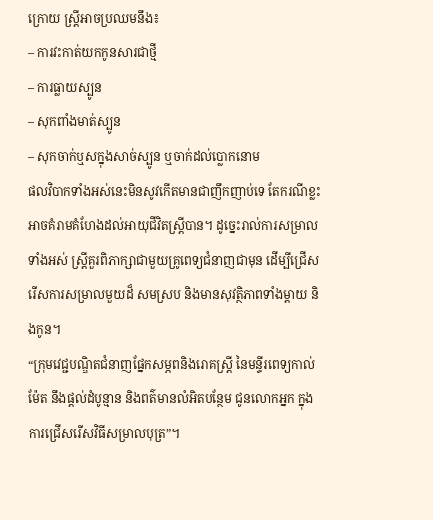ក្រោយ ស្ត្រីអាចប្រឈមនឹង៖
– ការវះកាត់យកកូនសារជាថ្មី
– ការធ្លាយស្បូន
– សុកពាំងមាត់ស្បូន
– សុកចាក់ឬសក្នុងសាច់ស្បូន ឬចាក់ដល់ប្លោកនោម
ផលវិបាកទាំងអស់នេះមិនសូវកើតមានជាញឹកញាប់ទេ តែករណីខ្លះអាចគំរាមគំហែងដល់អាយុជីវិតស្ត្រីបាន។ ដូច្នេះរាល់ការសម្រាលទាំងអស់ ស្ត្រីគួរពិភាក្សាជាមួយគ្រូពេទ្យជំនាញជាមុន ដើម្បីជ្រើសរើសការសម្រាលមួយដ៏ សមស្រប និងមានសុវត្ថិភាពទាំងម្តាយ និងកូន។
“ក្រុមវេជ្ជបណ្ឌិតជំនាញផ្នែកសម្ភពនិងរោគស្ត្រី នៃមន្ទីរពេទ្យកាល់ម៉ែត នឹងផ្តល់ដំបូន្មាន និងពត៌មានលំអិតបន្ថែម ជូនលោកអ្នក ក្នុងការជ្រើសរើសវិធីសម្រាលបុត្រ”។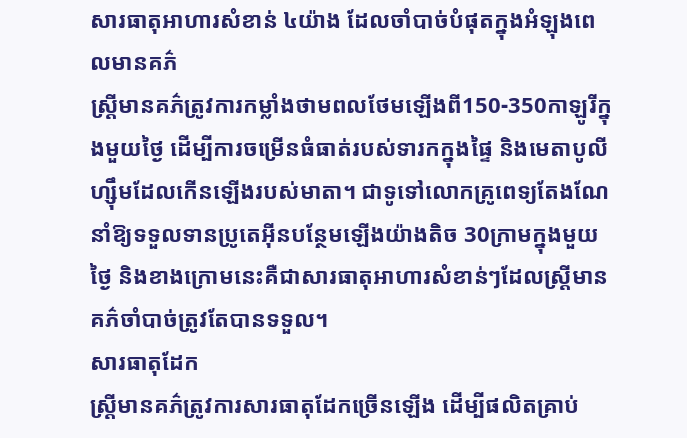សារធាតុអាហារសំខាន់ ៤យ៉ាង ដែលចាំបាច់បំផុតក្នុងអំឡុងពេលមានគភ៌
ស្ត្រីមានគភ៌ត្រូវការកម្លាំងថាមពលថែមឡើងពី150-350កាឡូរីក្នុងមួយថ្ងៃ ដើម្បីការចម្រើនធំធាត់របស់ទារកក្នុងផ្ទៃ និងមេតាបូលីហ្ស៊ឹមដែលកើនឡើងរបស់មាតា។ ជាទូទៅលោកគ្រូពេទ្យតែងណែនាំឱ្យទទួលទានប្រូតេអុីនបន្ថែមឡើងយ៉ាងតិច 30ក្រាមក្នុងមួយថ្ងៃ និងខាងក្រោមនេះគឺជាសារធាតុអាហារសំខាន់ៗដែលស្ត្រីមានគភ៌ចាំបាច់ត្រូវតែបានទទួល។
សារធាតុដែក
ស្ត្រីមានគភ៌ត្រូវការសារធាតុដែកច្រើនឡើង ដើម្បីផលិតគ្រាប់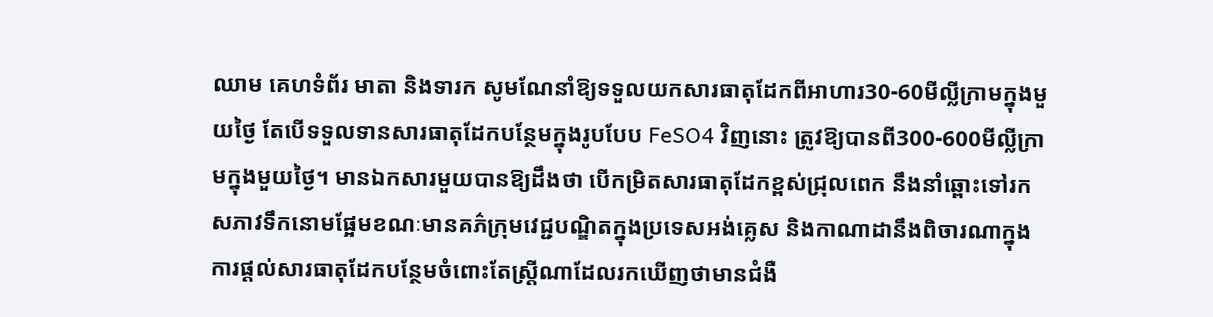ឈាម គេហទំព័រ មាតា និងទារក សូមណែនាំឱ្យទទួលយកសារធាតុដែកពីអាហារ30-60មីល្លីក្រាមក្នុងមួយថ្ងៃ តែបើទទួលទានសារធាតុដែកបន្ថែមក្នុងរូបបែប FeSO4 វិញនោះ ត្រូវឱ្យបានពី300-600មីល្លីក្រាមក្នុងមួយថ្ងៃ។ មានឯកសារមួយបានឱ្យដឹងថា បើកម្រិតសារធាតុដែកខ្ពស់ជ្រុលពេក នឹងនាំឆ្ពោះទៅរកសភាវទឹកនោមផ្អែមខណៈមានគភ៌ក្រុមវេជ្ជបណ្ឌិតក្នុងប្រទេសអង់គ្លេស និងកាណាដានឹងពិចារណាក្នុងការផ្តល់សារធាតុដែកបន្ថែមចំពោះតែស្ត្រីណាដែលរកឃើញថាមានជំងឺ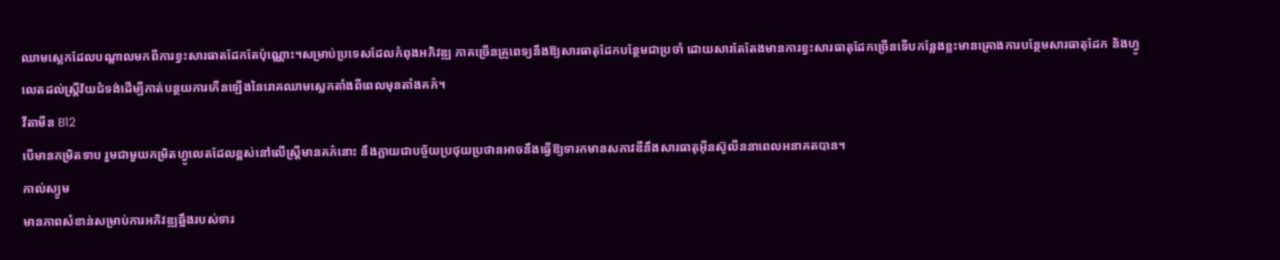ឈាមស្លេកដែលបណ្តាលមកពីការខ្វះសារធាតដែកតែប៉ុណ្ណោះ។សម្រាប់ប្រទេសដែលកំពុងអភិវឌ្ឍ ភាគច្រើនគ្រូពេទ្យនឹងឱ្យសារធាតុដែកបន្ថែមជាប្រចាំ ដោយសារតែតែងមានការខ្វះសារធាតុដែកច្រើនទើបកន្លែងខ្លះមានគ្រោងការបន្ថែមសារធាតុដែក និងហ្វូលេតដល់ស្ត្រីវ័យជំទង់ដើម្បីកាត់បន្ថយការកើនឡើងនៃរោគឈាមស្លេកតាំងពីពេលមុនតាំងគភ៌។
វីតាមីន B12
បើមានកម្រិតទាប រួមជាមួយកម្រិតហ្វូលេតដែលខ្ពស់នៅលើស្ត្រីមានគភ៌នោះ នឹងក្លាយជាបច្ច័យប្រថុយប្រថានអាចនឹងធ្វើឱ្យទារកមានសភាវឌឺនឹងសារធាតុអុីនស៊ូលីននាពេលអនាគតបាន។
កាល់ស្យូម
មានភាពសំខាន់សម្រាប់ការអភិវឌ្ឍឆ្អឹងរបស់ទារ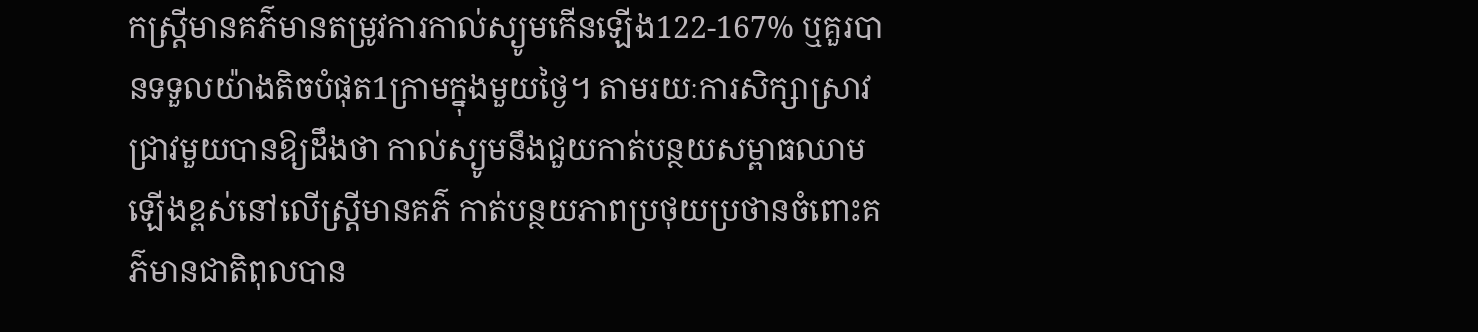កស្ត្រីមានគភ៌មានតម្រូវការកាល់ស្យូមកើនឡើង122-167% ឬគួរបានទទួលយ៉ាងតិចបំផុត1ក្រាមក្នុងមួយថ្ងៃ។ តាមរយៈការសិក្សាស្រាវជ្រាវមួយបានឱ្យដឹងថា កាល់ស្យូមនឹងជួយកាត់បន្ថយសម្ពាធឈាមឡើងខ្ពស់នៅលើស្ត្រីមានគភ៌ កាត់បន្ថយភាពប្រថុយប្រថានចំពោះគភ៌មានជាតិពុលបាន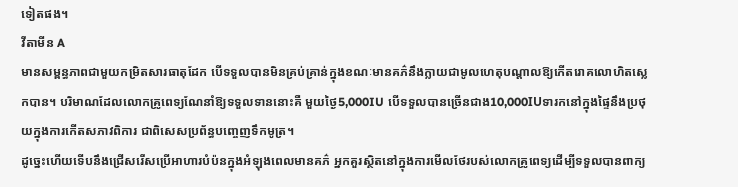ទៀតផង។
វីតាមីន A
មានសម្ពន្ធភាពជាមួយកម្រិតសារធាតុដែក បើទទួលបានមិនគ្រប់គ្រាន់ក្នុងខណៈមានគភ៌នឹងក្លាយជាមូលហេតុបណ្តាលឱ្យកើតរោគលោហិតស្លេកបាន។ បរិមាណដែលលោកគ្រូពេទ្យណែនាំឱ្យទទួលទាននោះគឺ មួយថ្ងៃ5,000IU បើទទួលបានច្រើនជាង10,000IUទារកនៅក្នុងផ្ទៃនឹងប្រថុយក្នុងការកើតសភាវពិការ ជាពិសេសប្រព័ន្ធបញ្ចេញទឹកមូត្រ។
ដូច្នេះហើយទើបនឹងជ្រើសរើសប្រើអាហារបំប៉នក្នុងអំឡុងពេលមានគភ៌ អ្នកគួរស្ថិតនៅក្នុងការមើលថែរបស់លោកគ្រូពេទ្យដើម្បីទទួលបានពាក្យ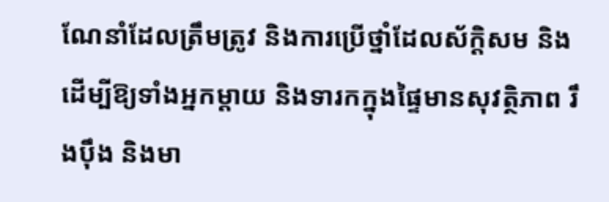ណែនាំដែលត្រឹមត្រូវ និងការប្រើថ្នាំដែលស័ក្តិសម និងដើម្បីឱ្យទាំងអ្នកម្តាយ និងទារកក្នុងផ្ទៃមានសុវត្ថិភាព រឹងប៉ឹង និងមា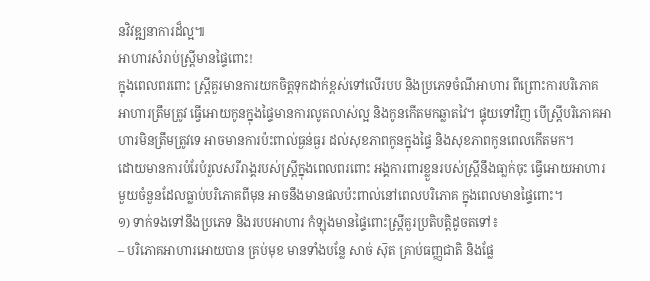នវិវឌ្ឍនាការដ៏ល្អ៕
អាហារសំរាប់ស្ត្រីមានផ្ទៃពោះ!
ក្នុងពេលពរពោះ ស្ត្រីគួរមានការយកចិត្តទុកដាក់ខ្ពស់ទៅលើរបប និងប្រភេទចំណីអាហារ ពីព្រោះការបរិភោគ អាហារត្រឹមត្រូវ ធ្វើអោយកូនក្នុងផ្ទៃមានការលូតលាស់ល្អ និងកូនកើតមកឆ្លាតវៃ។ ផ្ទុយទៅវិញ បើស្ត្រីបរិភោគអាហារមិនត្រឹមត្រូវទេ អាចមានការប៉ះពាល់ធ្ងន់ធ្ងរ ដល់សុខភាពកូនក្នុងផ្ទៃ និងសុខភាពកូនពេលកើតមក។
ដោយមានការបំរែបំរួលសរីរាង្គរបស់ស្ត្រីក្នុងពេលពរពោះ អង្គការពារខ្លួនរបស់ស្ត្រីនឹងធា្លក់ចុះ ធ្វើអោយអាហារមួយចំនួនដែលធ្លាប់បរិភោគពីមុន អាចនឹងមានផលប៉ះពាល់នៅពេលបរិភោគ ក្នុងពេលមានផ្ទៃពោះ។
១) ទាក់ទងទៅនឹងប្រភេទ និងរបបអាហារ កំឡុងមានផ្ទៃពោះស្ត្រីគួរប្រតិបត្តិដូចតទៅ៖
– បរិភោគអាហារអោយបាន គ្រប់មុខ មានទាំងបន្លែ សាច់ សុ៑ត គ្រាប់ធញ្ញជាតិ និងផ្លែ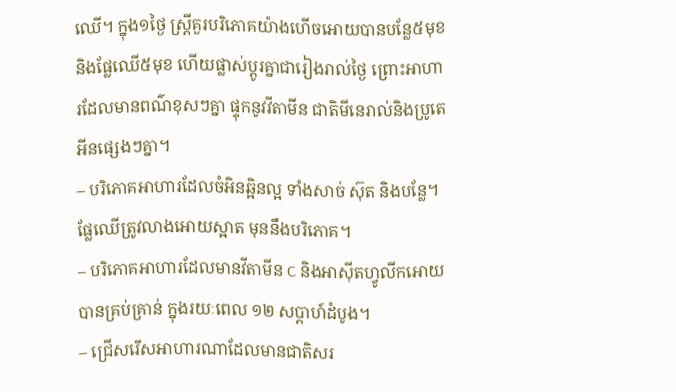ឈើ។ ក្នុង១ថ្ងៃ ស្ត្រីគួរបរិភោគយ៉ាងហើចអោយបានបន្លែ៥មុខ និងផ្លែឈើ៥មុខ ហើយផ្លាស់ប្តូរគ្នាជារៀងរាល់ថ្ងៃ ព្រោះអាហារដែលមានពណ៌ខុសៗគ្នា ផ្ទុកនូវវីតាមីន ជាតិមីនេរាល់និងប្រូតេអីនផ្សេងៗគ្នា។
– បរិភោគអាហារដែលចំអិនឆ្អិនល្អ ទាំងសាច់ ស៊ុត និងបន្លែ។ ផ្លែឈើត្រូវលាងអោយស្អាត មុននឹងបរិភោគ។
– បរិភោគអាហារដែលមានវីតាមីន C និងអាស៊ីតហ្វូលីកអោយបានគ្រប់គ្រាន់ ក្នុងរយៈពេល ១២ សប្តាហ៍ដំបូង។
– ជ្រើសរើសអាហារណាដែលមានជាតិសរ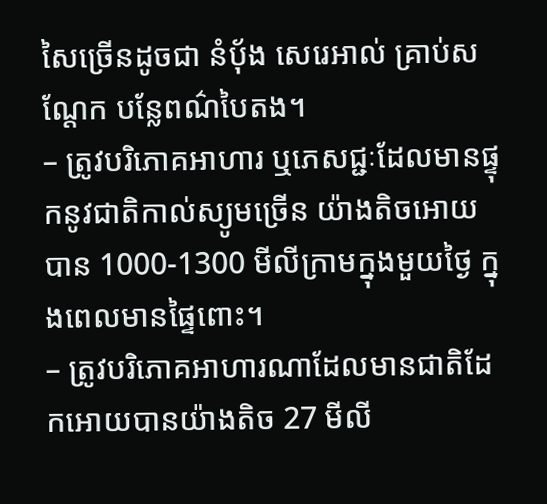សៃច្រើនដូចជា នំបុ័ង សេរេអាល់ គ្រាប់សណ្តែក បន្លែពណ៌បៃតង។
– ត្រូវបរិភោគអាហារ ឬភេសជ្ជៈដែលមានផ្ទុកនូវជាតិកាល់ស្យូមច្រើន យ៉ាងតិចអោយបាន 1000-1300 មីលីក្រាមក្នុងមួយថ្ងៃ ក្នុងពេលមានផ្ទៃពោះ។
– ត្រូវបរិភោគអាហារណាដែលមានជាតិដែកអោយបានយ៉ាងតិច 27 មីលី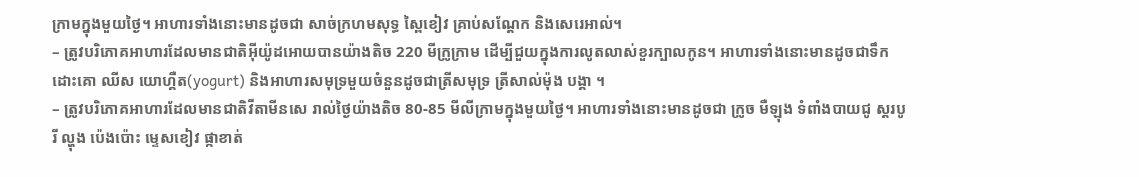ក្រាមក្នុងមួយថ្ងៃ។ អាហារទាំងនោះមានដូចជា សាច់ក្រហមសុទ្ធ ស្ពៃខៀវ គ្រាប់សណ្តែក និងសេរេអាល់។
– ត្រូវបរិភោគអាហារដែលមានជាតិអ៊ីយ៉ូដអោយបានយ៉ាងតិច 220 មីក្រូក្រាម ដើម្បីជួយក្នុងការលូតលាស់ខួរក្បាលកូន។ អាហារទាំងនោះមានដូចជាទឹកដោះគោ ឈីស យោហ្គឺត(yogurt) និងអាហារសមុទ្រមួយចំនួនដូចជាត្រីសមុទ្រ ត្រីសាល់ម៉ុង បង្គា ។
– ត្រូវបរិភោគអាហារដែលមានជាតិវីតាមីនសេ រាល់ថ្ងៃយ៉ាងតិច 80-85 មីលីក្រាមក្នុងមួយថ្ងៃ។ អាហារទាំងនោះមានដូចជា ក្រូច មឺឡុង ទំពាំងបាយជូ ស្តរបូរី ល្ហុង ប៉េងប៉ោះ ម្ទេសខៀវ ផ្កាខាត់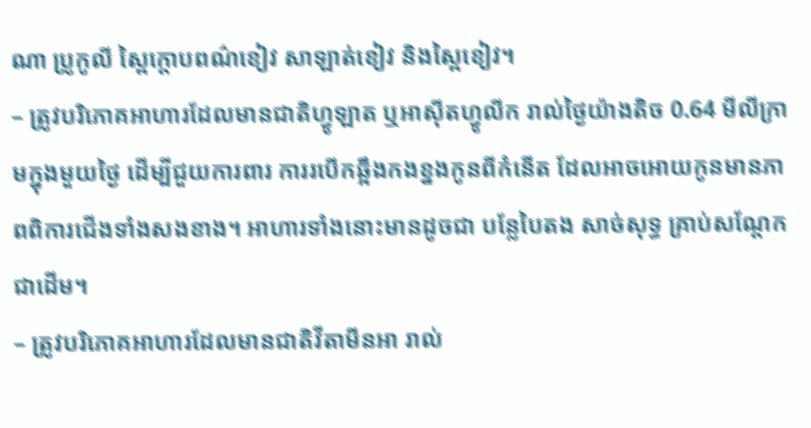ណា ប្រូកូលី ស្ពៃក្តោបពណ៌ខៀវ សាឡាត់ខៀវ និងស្ពៃខៀវ។
– ត្រូវបរិភោគអាហារដែលមានជាតិហ្វូឡាត ឬអាស៊ីតហ្វូលីក រាល់ថ្ងៃយ៉ាងតិច 0.64 មីលីក្រាមក្នុងមួយថ្ងៃ ដើម្បីជួយការពារ ការរបើកឆ្អឹងកងខ្នងកូនពីកំនើត ដែលអាចអោយកូនមានភាពពិការជើងទាំងសងខាង។ អាហារទាំងនោះមានដូចជា បន្លែបៃតង សាច់សុទ្ធ គ្រាប់សណ្តែក ជាដើម។
– ត្រូវបរិភោគអាហារដែលមានជាតិវីតាមីនអា រាល់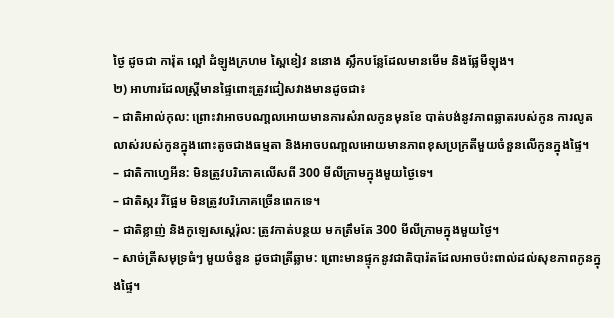ថ្ងៃ ដូចជា ការ៉ុត ល្ពៅ ដំឡូងក្រហម ស្ពៃខៀវ ននោង ស្លឹកបន្លែដែលមានមើម និងផ្លែមឺឡុង។
២) អាហារដែលស្ត្រីមានផ្ទៃពោះត្រូវជៀសវាងមានដូចជា៖
– ជាតិអាល់កុល: ព្រោះវាអាចបណា្តលអោយមានការសំរាលកូនមុនខែ បាត់បង់នូវភាពឆ្លាតរបស់កូន ការលូតលាស់របស់កូនក្នុងពោះតូចជាងធម្មតា និងអាចបណា្តលអោយមានភាពខុសប្រក្រតីមួយចំនួនលើកូនក្នុងផ្ទៃ។
– ជាតិកាហ្វេអីន: មិនត្រូវបរិភោគលើសពី 300 មីលីក្រាមក្នុងមួយថ្ងៃទេ។
– ជាតិស្ករ រឺផ្អែម មិនត្រូវបរិភោគច្រើនពេកទេ។
– ជាតិខ្លាញ់ និងកូឡេសស្តេរ៉ុល: ត្រូវកាត់បន្ថយ មកត្រឹមតែ 300 មីលីក្រាមក្នុងមួយថ្ងៃ។
– សាច់ត្រីសមុទ្រធំៗ មួយចំនួន ដូចជាត្រីឆ្លាម: ព្រោះមានផ្ទុកនូវជាតិបារ៉តដែលអាចប៉ះពាល់ដល់សុខភាពកូនក្នុងផ្ទៃ។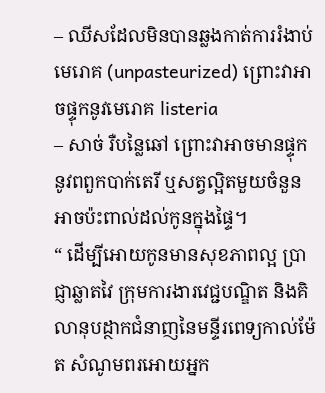– ឈីសដែលមិនបានឆ្លងកាត់ការរំងាប់មេរោគ (unpasteurized) ព្រោះវាអាចផ្ទុកនូវមេរោគ listeria
– សាច់ រឺបន្លៃឆៅ ព្រោះវាអាចមានផ្ទុកនូវពពួកបាក់តេរី ឬសត្វល្អិតមួយចំនួនអាចប៉ះពាល់ដល់កូនក្នុងផ្ទៃ។
“ ដើម្បីអោយកូនមានសុខភាពល្អ ប្រាជ្ញាឆ្លាតវៃ ក្រុមការងារវេជ្ជបណ្ឌិត និងគិលានុបដ្ថាកជំនាញនៃមន្ទីរពេទ្យកាល់ម៉ែត សំណូមពរអោយអ្នក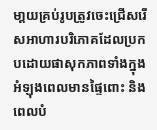មា្តយគ្រប់រូបត្រូវចេះជ្រើសរើសអាហារបរិភោគដែលប្រកបដោយផាសុកភាពទាំងក្នុងអំឡុងពេលមានផ្ទៃពោះ និងពេលបំ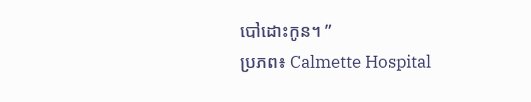បៅដោះកូន។ ”
ប្រភព៖ Calmette Hospital